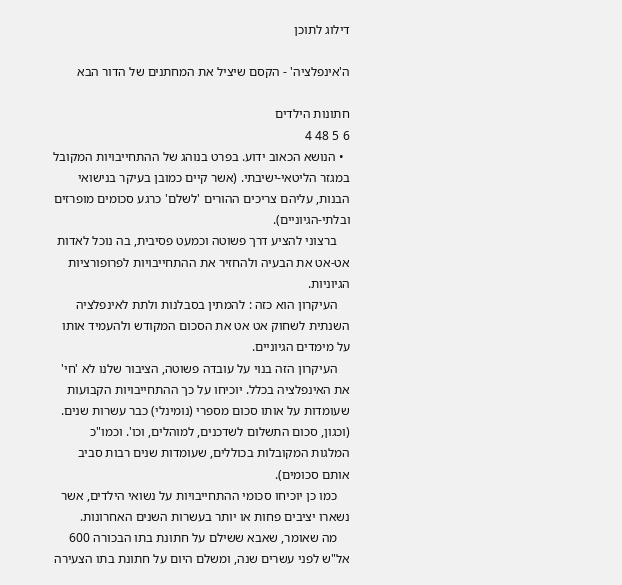דילוג לתוכן

ה'אינפלציה' - הקסם שיציל את המחתנים של הדור הבא

חתונות הילדים
6 5 48 4
  • הנושא הכאוב ידוע. בפרט בנוהג של ההתחייבויות המקובל במגזר הליטאי-ישיבתי. (אשר קיים כמובן בעיקר בנישואי הבנות, עליהם צריכים ההורים 'לשלם' כרגע סכומים מופרזים ובלתי-הגיוניים).
    ברצוני להציע דרך פשוטה וכמעט פסיבית, בה נוכל לאדות אט-אט את הבעיה ולהחזיר את ההתחייבויות לפרופורציות הגיוניות.
    העיקרון הוא כזה : להמתין בסבלנות ולתת לאינפלציה השנתית לשחוק אט אט את הסכום המקודש ולהעמיד אותו על מימדים הגיוניים.
    העיקרון הזה בנוי על עובדה פשוטה, הציבור שלנו לא 'חי' את האינפלציה בכלל. יוכיחו על כך ההתחייבויות הקבועות שעומדות על אותו סכום מספרי (נומינלי) כבר עשרות שנים. (וכגון, סכום התשלום לשדכנים, למוהלים, וכו'. וכמו"כ המלגות המקובלות בכוללים, שעומדות שנים רבות סביב אותם סכומים).
    כמו כן יוכיחו סכומי ההתחייבויות על נשואי הילדים, אשר נשארו יציבים פחות או יותר בעשרות השנים האחרונות.
    מה שאומר, שאבא ששילם על חתונת בתו הבכורה 600 אל"ש לפני עשרים שנה, ומשלם היום על חתונת בתו הצעירה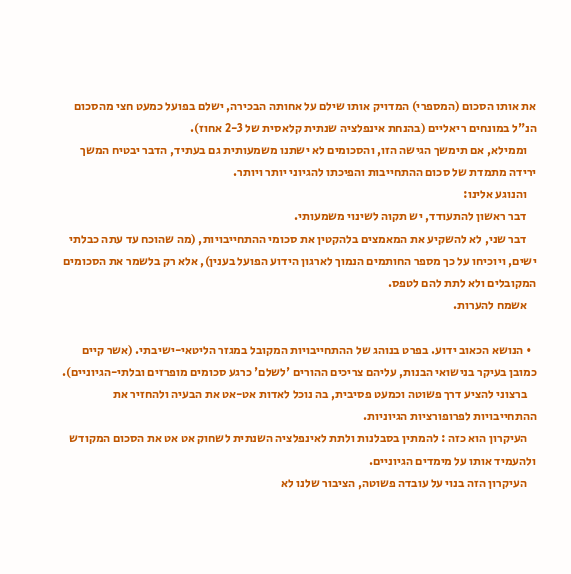את אותו הסכום (המספרי) המדויק אותו שילם על אחותה הבכירה, ישלם בפועל כמעט חצי מהסכום הנ"ל במונחים ריאליים (בהנחת אינפלציה שנתית קלאסית של 2-3 אחוז).
    וממילא, אם תימשך הגישה הזו, והסכומים לא ישתנו משמעותית גם בעתיד, הדבר יבטיח המשך ירידה מתמדת של סכום ההתחייבות והפיכתו להגיוני יותר ויותר.
    והנוגע אלינו:
    דבר ראשון להתעודד, יש תקוה לשינוי משמעותי.
    דבר שני, לא להשקיע את המאמצים בלהקטין את סכומי ההתחייבויות, (מה שהוכח עד עתה כבלתי ישים, ויוכיחו על כך מספר החותמים הנמוך לארגון הידוע הפועל בענין), אלא רק בלשמר את הסכומים המקובלים ולא לתת להם לטפס.
    אשמח להערות.

  • הנושא הכאוב ידוע. בפרט בנוהג של ההתחייבויות המקובל במגזר הליטאי-ישיבתי. (אשר קיים כמובן בעיקר בנישואי הבנות, עליהם צריכים ההורים 'לשלם' כרגע סכומים מופרזים ובלתי-הגיוניים).
    ברצוני להציע דרך פשוטה וכמעט פסיבית, בה נוכל לאדות אט-אט את הבעיה ולהחזיר את ההתחייבויות לפרופורציות הגיוניות.
    העיקרון הוא כזה : להמתין בסבלנות ולתת לאינפלציה השנתית לשחוק אט אט את הסכום המקודש ולהעמיד אותו על מימדים הגיוניים.
    העיקרון הזה בנוי על עובדה פשוטה, הציבור שלנו לא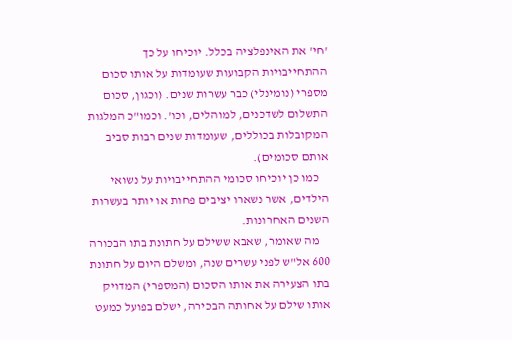'חי' את האינפלציה בכלל. יוכיחו על כך ההתחייבויות הקבועות שעומדות על אותו סכום מספרי (נומינלי) כבר עשרות שנים. (וכגון, סכום התשלום לשדכנים, למוהלים, וכו'. וכמו"כ המלגות המקובלות בכוללים, שעומדות שנים רבות סביב אותם סכומים).
    כמו כן יוכיחו סכומי ההתחייבויות על נשואי הילדים, אשר נשארו יציבים פחות או יותר בעשרות השנים האחרונות.
    מה שאומר, שאבא ששילם על חתונת בתו הבכורה 600 אל"ש לפני עשרים שנה, ומשלם היום על חתונת בתו הצעירה את אותו הסכום (המספרי) המדויק אותו שילם על אחותה הבכירה, ישלם בפועל כמעט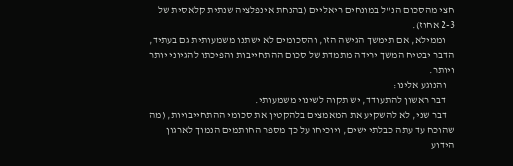חצי מהסכום הנ"ל במונחים ריאליים (בהנחת אינפלציה שנתית קלאסית של 2-3 אחוז).
    וממילא, אם תימשך הגישה הזו, והסכומים לא ישתנו משמעותית גם בעתיד, הדבר יבטיח המשך ירידה מתמדת של סכום ההתחייבות והפיכתו להגיוני יותר ויותר.
    והנוגע אלינו:
    דבר ראשון להתעודד, יש תקוה לשינוי משמעותי.
    דבר שני, לא להשקיע את המאמצים בלהקטין את סכומי ההתחייבויות, (מה שהוכח עד עתה כבלתי ישים, ויוכיחו על כך מספר החותמים הנמוך לארגון הידוע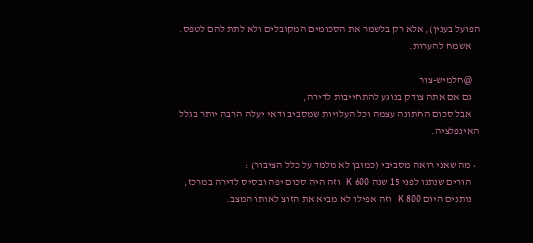הפועל בענין), אלא רק בלשמר את הסכומים המקובלים ולא לתת להם לטפס.
    אשמח להערות.

    @חלמיש-צור
    גם אם אתה צודק בנוגע להתחייבות לדירה,
    אבל סכום החתונה עצמה וכל העלויות שמסביב ודאי יעלה הרבה יותר בגלל האינפלציה.

  • מה שאני רואה מסביבי (כמובן לא מלמד על כלל הציבור) :
    הורים שנתנו לפני 15 שנה 600 K וזה היה סכום יפה ובסיס לדירה במרכז,
    נותנים היום 800 K וזה אפילו לא מביא את הזוצ לאותו המצב.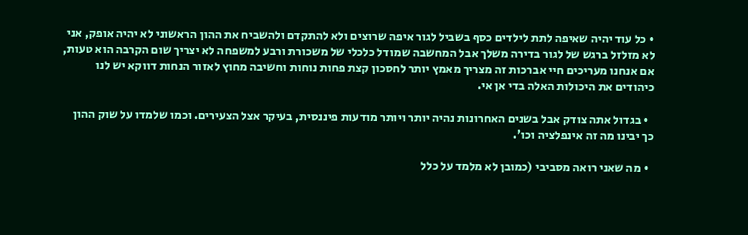• כל עוד יהיה שאיפה לתת לילדים כסף בשביל לגור איפה שרוצים ולא להתקדם ולהשביח את ההון הראשוני לא יהיה אופק, אני לא מזלזל ברגש של לגור בדירה משלך אבל המחשבה שמודל כלכלי של משכורת ורבע למשפחה לא יצריך שום הקרבה הוא טעות, אם אנחנו מעריכים חיי אברכות זה מצריך מאמץ יותר לחסכון קצת פחות נוחות וחשיבה מחוץ לאזור הנחות דווקא יש לנו כיהודים את היכולות האלה בדי אן אי.

  • בגדול אתה צודק אבל בשנים האחרונות נהיה יותר ויותר מודעות פיננסית, בעיקר אצל הצעירים. וכמו שלמדו על שוק ההון כך יבינו מה זה אינפלציה וכו'.

  • מה שאני רואה מסביבי (כמובן לא מלמד על כלל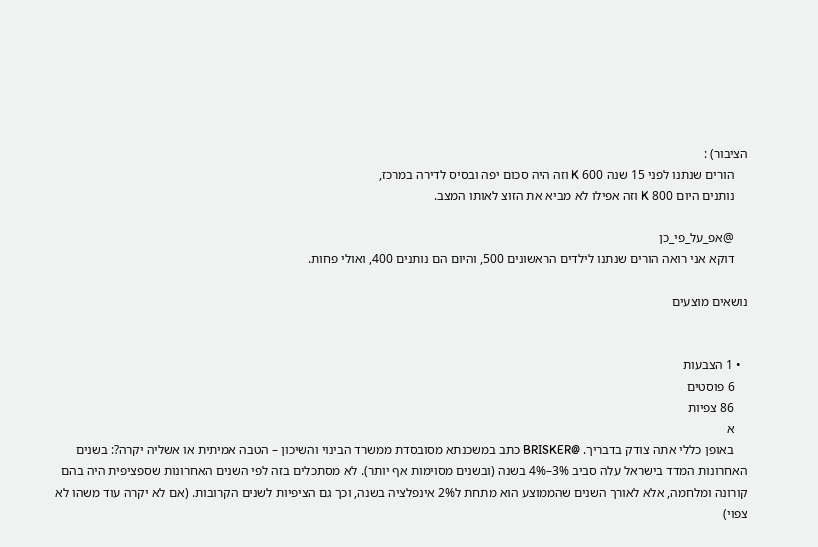הציבור) :
    הורים שנתנו לפני 15 שנה 600 K וזה היה סכום יפה ובסיס לדירה במרכז,
    נותנים היום 800 K וזה אפילו לא מביא את הזוצ לאותו המצב.

    @אפ_על_פי_כן
    דוקא אני רואה הורים שנתנו לילדים הראשונים 500, והיום הם נותנים 400, ואולי פחות.

נושאים מוצעים


  • 1 הצבעות
    6 פוסטים
    86 צפיות
    א
    באופן כללי אתה צודק בדבריך. @BRISKER כתב במשכנתא מסובסדת ממשרד הבינוי והשיכון – הטבה אמיתית או אשליה יקרה?: בשנים האחרונות המדד בישראל עלה סביב 3%–4% בשנה (ובשנים מסוימות אף יותר). לא מסתכלים בזה לפי השנים האחרונות שספציפית היה בהם קורונה ומלחמה, אלא לאורך השנים שהממוצע הוא מתחת ל2% אינפלציה בשנה, וכך גם הציפיות לשנים הקרובות. (אם לא יקרה עוד משהו לא צפוי)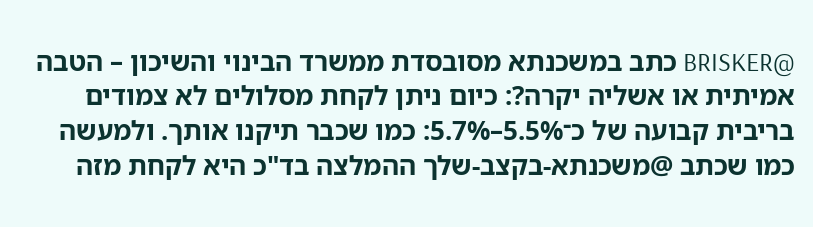@BRISKER כתב במשכנתא מסובסדת ממשרד הבינוי והשיכון – הטבה אמיתית או אשליה יקרה?: כיום ניתן לקחת מסלולים לא צמודים בריבית קבועה של כ־5.5%–5.7%: כמו שכבר תיקנו אותך. ולמעשה כמו שכתב @משכנתא-בקצב-שלך ההמלצה בד"כ היא לקחת מזה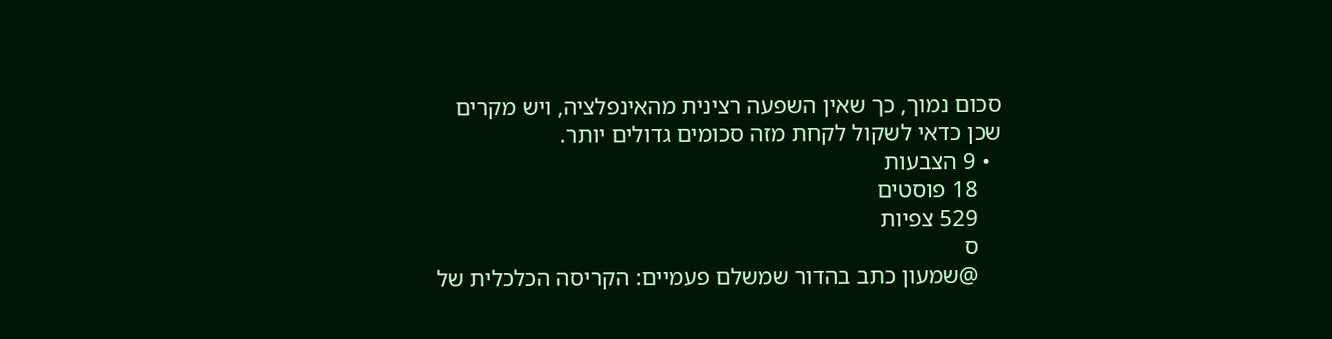סכום נמוך, כך שאין השפעה רצינית מהאינפלציה, ויש מקרים שכן כדאי לשקול לקחת מזה סכומים גדולים יותר.
  • 9 הצבעות
    18 פוסטים
    529 צפיות
    ס
    @שמעון כתב בהדור שמשלם פעמיים: הקריסה הכלכלית של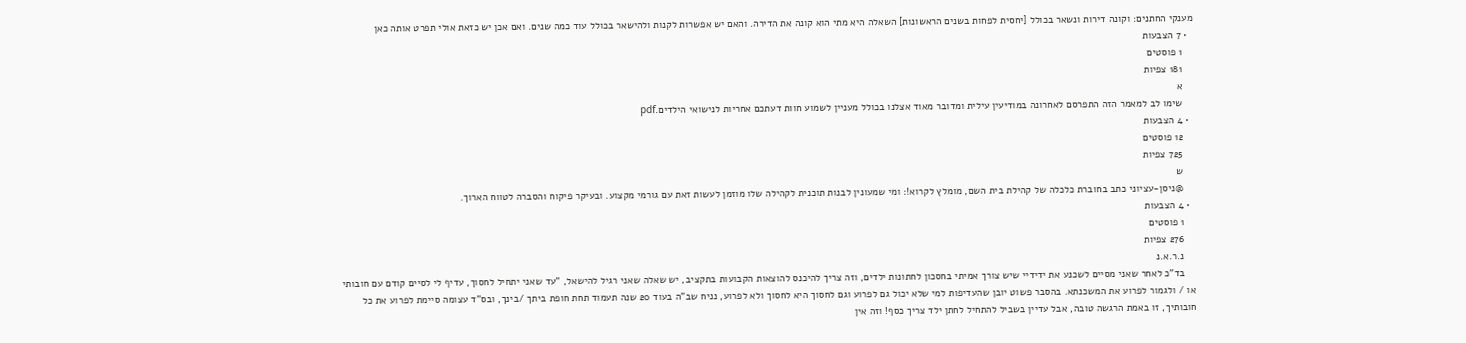מענקי החתנים: וקונה דירות ונשאר בכולל [יחסית לפחות בשנים הראשונות] השאלה היא מתי הוא קונה את הדירה. והאם יש אפשרות לקנות ולהישאר בכולל עוד כמה שנים. ואם אכן יש כזאת אולי תפרט אותה כאן
  • 7 הצבעות
    1 פוסטים
    181 צפיות
    א
    שימו לב למאמר הזה התפרסם לאחרונה במודיעין עילית ומדובר מאוד אצלנו בכולל מעניין לשמוע חוות דעתכם אחריות לנישואי הילדים.pdf
  • 4 הצבעות
    12 פוסטים
    725 צפיות
    ש
    @ניסן-עציוני כתב בחוברת כלכלה של קהילת בית השם, מומלץ לקרוא!: ומי שמעונין לבנות תוכנית לקהילה שלו מוזמן לעשות זאת עם גורמי מקצוע. ובעיקר פיקוח והסברה לטווח הארוך.
  • 4 הצבעות
    1 פוסטים
    276 צפיות
    נ.ר.א.נ
    בד"כ לאחר שאני מסיים לשכנע את ידידיי שיש צורך אמיתי בחסכון לחתונות ילדים, וזה צריך להיכנס להוצאות הקבועות בתקציב, יש שאלה שאני רגיל להישאל, "עד שאני יתחיל לחסוך, עדיף לי לסיים קודם עם חובותי או / ולגמור לפרוע את המשכנתא. בהסבר פשוט יובן שהעדיפות למי שלא יכול גם לפרוע וגם לחסוך היא לחסוך ולא לפרוע, נניח שב"ה בעוד 20 שנה תעמוד תחת חופת ביתך /בינך, ובס"ד עצומה סיימת לפרוע את כל חובותיך, זו באמת הרגשה טובה, אבל עדיין בשביל להתחיל לחתן ילד צריך כסף! וזה אין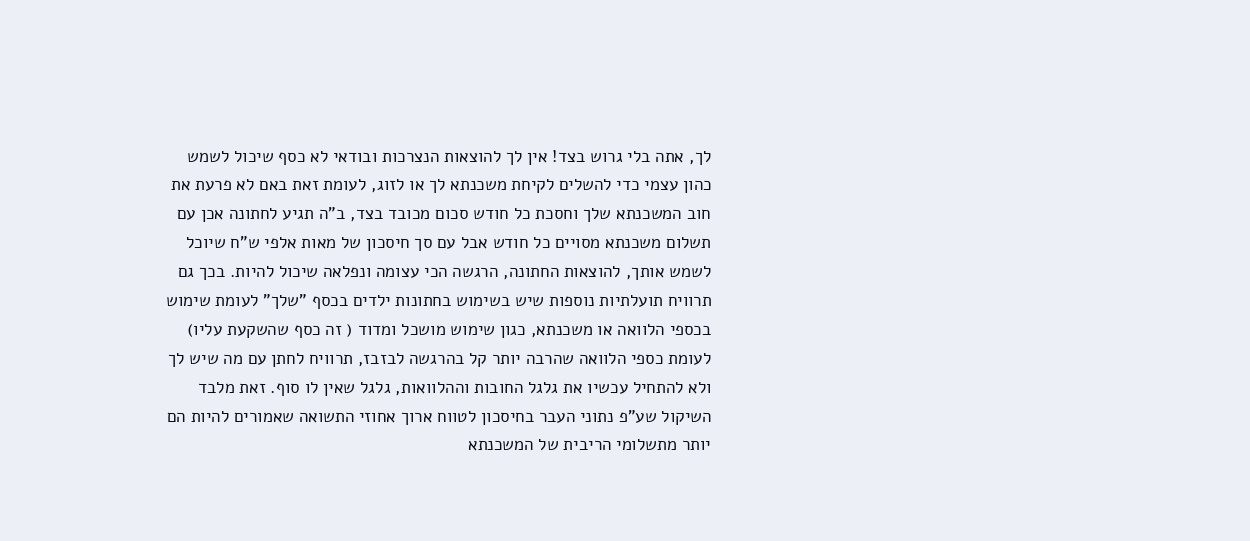לך, אתה בלי גרוש בצד! אין לך להוצאות הנצרכות ובודאי לא כסף שיכול לשמש כהון עצמי כדי להשלים לקיחת משכנתא לך או לזוג, לעומת זאת באם לא פרעת את חוב המשכנתא שלך וחסכת כל חודש סכום מכובד בצד, ב"ה תגיע לחתונה אכן עם תשלום משכנתא מסויים כל חודש אבל עם סך חיסכון של מאות אלפי ש"ח שיוכל לשמש אותך, להוצאות החתונה, הרגשה הכי עצומה ונפלאה שיכול להיות. בכך גם תרוויח תועלתיות נוספות שיש בשימוש בחתונות ילדים בכסף "שלך" לעומת שימוש בכספי הלוואה או משכנתא, כגון שימוש מושכל ומדוד ( זה כסף שהשקעת עליו) לעומת כספי הלוואה שהרבה יותר קל בהרגשה לבזבז, תרוויח לחתן עם מה שיש לך ולא להתחיל עכשיו את גלגל החובות וההלוואות, גלגל שאין לו סוף. זאת מלבד השיקול שע"פ נתוני העבר בחיסכון לטווח ארוך אחוזי התשואה שאמורים להיות הם יותר מתשלומי הריבית של המשכנתא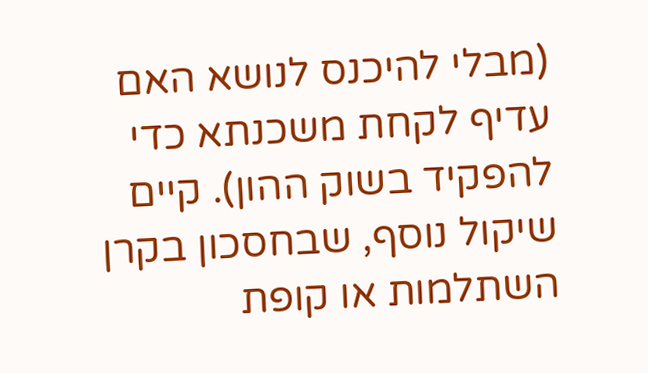(מבלי להיכנס לנושא האם עדיף לקחת משכנתא כדי להפקיד בשוק ההון). קיים שיקול נוסף, שבחסכון בקרן השתלמות או קופת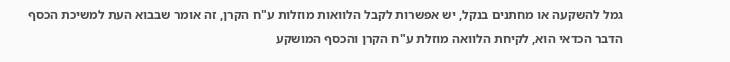גמל להשקעה או מחתנים בנקל, יש אפשרות לקבל הלוואות מוזלות ע"ח הקרן, זה אומר שבבוא העת למשיכת הכסף הדבר הכדאי הוא, לקיחת הלוואה מוזלת ע"ח הקרן והכסף המושקע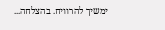ימשיך להרוויח. בהצלחה...